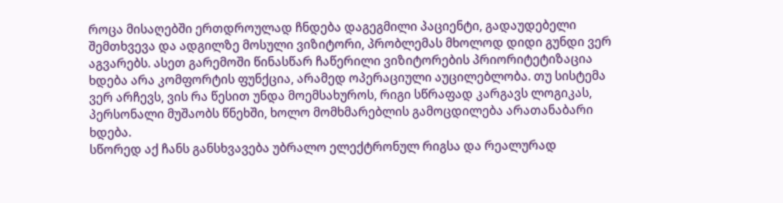როცა მისაღებში ერთდროულად ჩნდება დაგეგმილი პაციენტი, გადაუდებელი შემთხვევა და ადგილზე მოსული ვიზიტორი, პრობლემას მხოლოდ დიდი გუნდი ვერ აგვარებს. ასეთ გარემოში წინასწარ ჩაწერილი ვიზიტორების პრიორიტეტიზაცია ხდება არა კომფორტის ფუნქცია, არამედ ოპერაციული აუცილებლობა. თუ სისტემა ვერ არჩევს, ვის რა წესით უნდა მოემსახუროს, რიგი სწრაფად კარგავს ლოგიკას, პერსონალი მუშაობს წნეხში, ხოლო მომხმარებლის გამოცდილება არათანაბარი ხდება.
სწორედ აქ ჩანს განსხვავება უბრალო ელექტრონულ რიგსა და რეალურად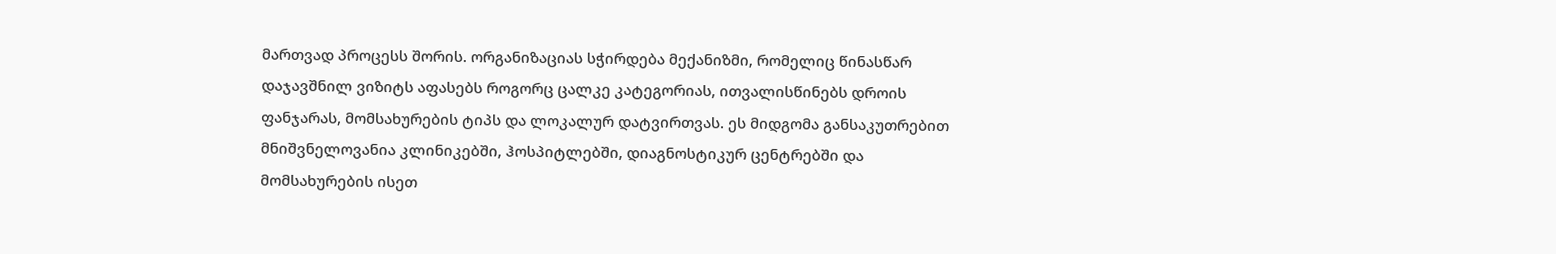მართვად პროცესს შორის. ორგანიზაციას სჭირდება მექანიზმი, რომელიც წინასწარ დაჯავშნილ ვიზიტს აფასებს როგორც ცალკე კატეგორიას, ითვალისწინებს დროის ფანჯარას, მომსახურების ტიპს და ლოკალურ დატვირთვას. ეს მიდგომა განსაკუთრებით მნიშვნელოვანია კლინიკებში, ჰოსპიტლებში, დიაგნოსტიკურ ცენტრებში და მომსახურების ისეთ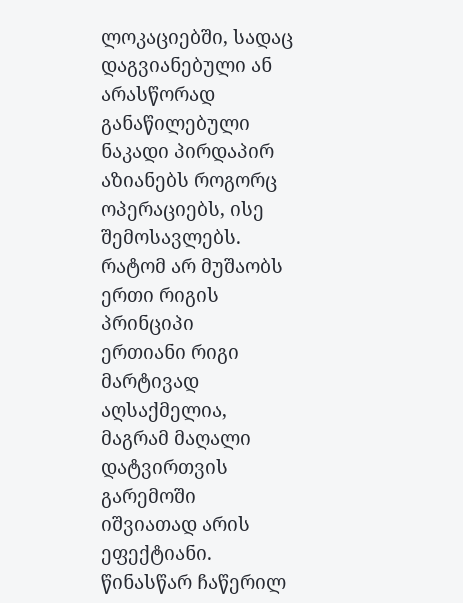ლოკაციებში, სადაც დაგვიანებული ან არასწორად განაწილებული ნაკადი პირდაპირ აზიანებს როგორც ოპერაციებს, ისე შემოსავლებს.
რატომ არ მუშაობს ერთი რიგის პრინციპი
ერთიანი რიგი მარტივად აღსაქმელია, მაგრამ მაღალი დატვირთვის გარემოში იშვიათად არის ეფექტიანი. წინასწარ ჩაწერილ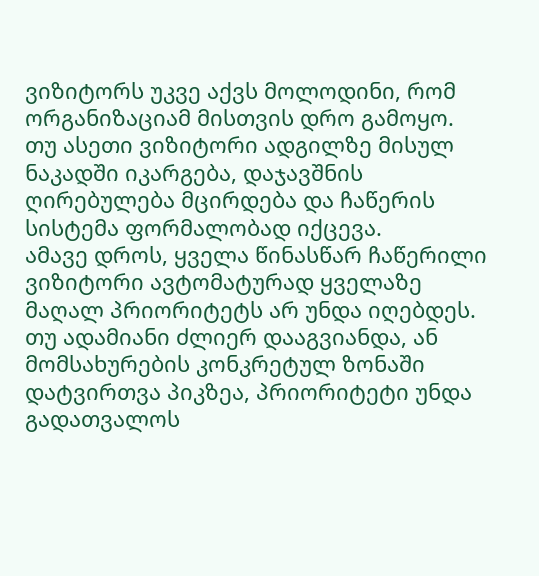ვიზიტორს უკვე აქვს მოლოდინი, რომ ორგანიზაციამ მისთვის დრო გამოყო. თუ ასეთი ვიზიტორი ადგილზე მისულ ნაკადში იკარგება, დაჯავშნის ღირებულება მცირდება და ჩაწერის სისტემა ფორმალობად იქცევა.
ამავე დროს, ყველა წინასწარ ჩაწერილი ვიზიტორი ავტომატურად ყველაზე მაღალ პრიორიტეტს არ უნდა იღებდეს. თუ ადამიანი ძლიერ დააგვიანდა, ან მომსახურების კონკრეტულ ზონაში დატვირთვა პიკზეა, პრიორიტეტი უნდა გადათვალოს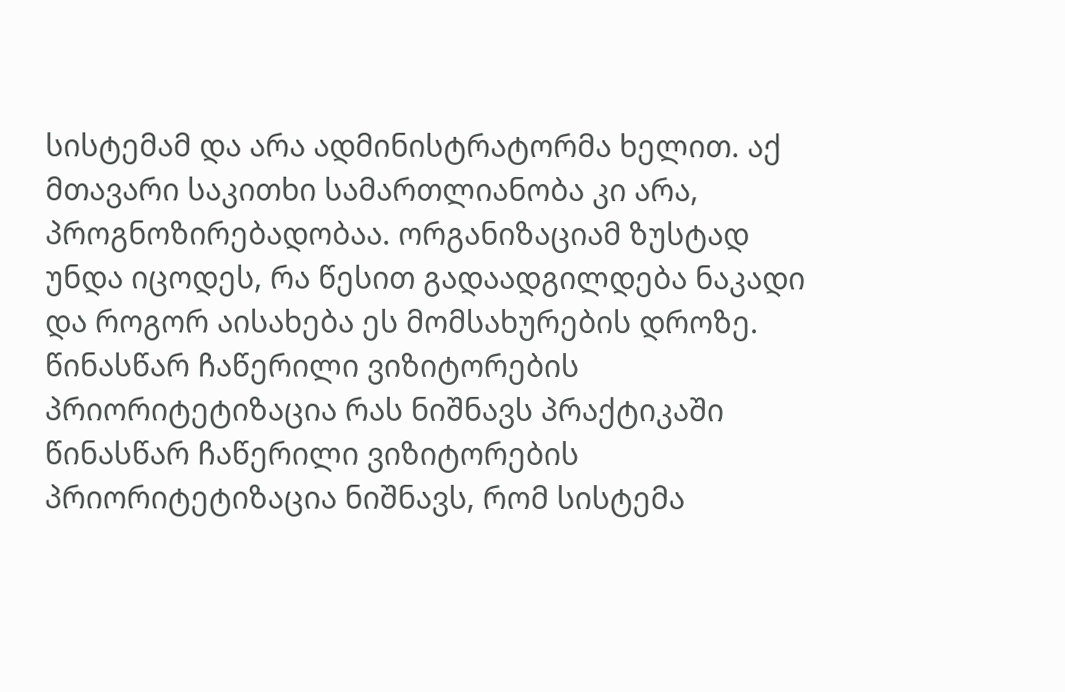სისტემამ და არა ადმინისტრატორმა ხელით. აქ მთავარი საკითხი სამართლიანობა კი არა, პროგნოზირებადობაა. ორგანიზაციამ ზუსტად უნდა იცოდეს, რა წესით გადაადგილდება ნაკადი და როგორ აისახება ეს მომსახურების დროზე.
წინასწარ ჩაწერილი ვიზიტორების პრიორიტეტიზაცია რას ნიშნავს პრაქტიკაში
წინასწარ ჩაწერილი ვიზიტორების პრიორიტეტიზაცია ნიშნავს, რომ სისტემა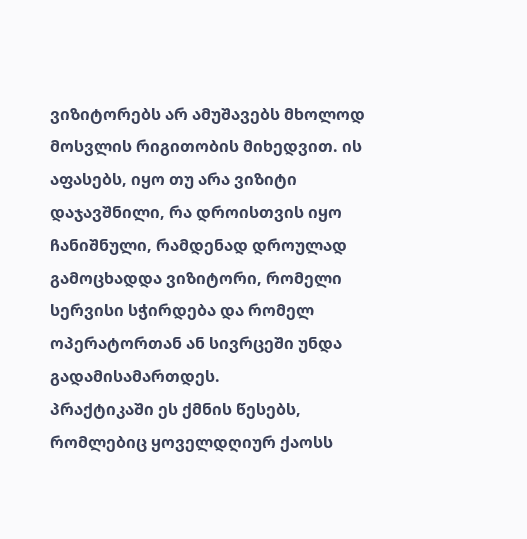ვიზიტორებს არ ამუშავებს მხოლოდ მოსვლის რიგითობის მიხედვით. ის აფასებს, იყო თუ არა ვიზიტი დაჯავშნილი, რა დროისთვის იყო ჩანიშნული, რამდენად დროულად გამოცხადდა ვიზიტორი, რომელი სერვისი სჭირდება და რომელ ოპერატორთან ან სივრცეში უნდა გადამისამართდეს.
პრაქტიკაში ეს ქმნის წესებს, რომლებიც ყოველდღიურ ქაოსს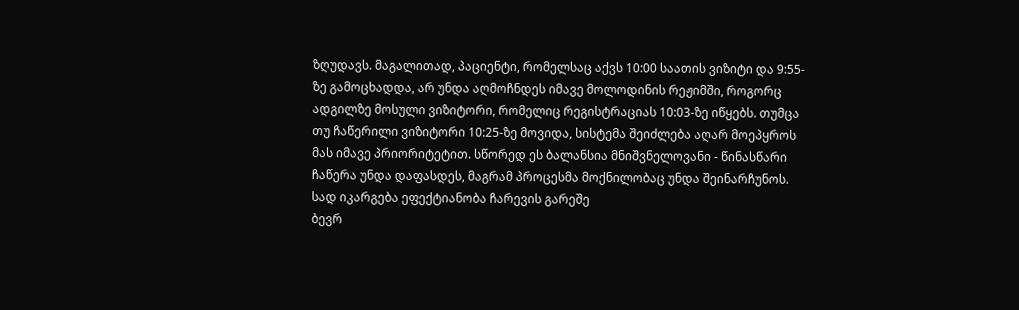ზღუდავს. მაგალითად, პაციენტი, რომელსაც აქვს 10:00 საათის ვიზიტი და 9:55-ზე გამოცხადდა, არ უნდა აღმოჩნდეს იმავე მოლოდინის რეჟიმში, როგორც ადგილზე მოსული ვიზიტორი, რომელიც რეგისტრაციას 10:03-ზე იწყებს. თუმცა თუ ჩაწერილი ვიზიტორი 10:25-ზე მოვიდა, სისტემა შეიძლება აღარ მოეპყროს მას იმავე პრიორიტეტით. სწორედ ეს ბალანსია მნიშვნელოვანი - წინასწარი ჩაწერა უნდა დაფასდეს, მაგრამ პროცესმა მოქნილობაც უნდა შეინარჩუნოს.
სად იკარგება ეფექტიანობა ჩარევის გარეშე
ბევრ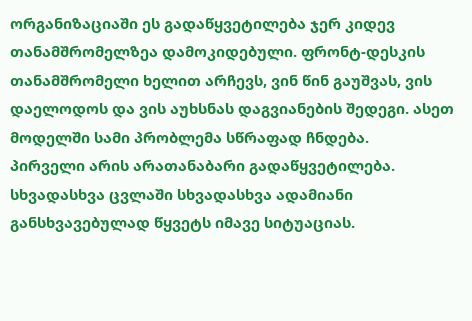ორგანიზაციაში ეს გადაწყვეტილება ჯერ კიდევ თანამშრომელზეა დამოკიდებული. ფრონტ-დესკის თანამშრომელი ხელით არჩევს, ვინ წინ გაუშვას, ვის დაელოდოს და ვის აუხსნას დაგვიანების შედეგი. ასეთ მოდელში სამი პრობლემა სწრაფად ჩნდება.
პირველი არის არათანაბარი გადაწყვეტილება. სხვადასხვა ცვლაში სხვადასხვა ადამიანი განსხვავებულად წყვეტს იმავე სიტუაციას.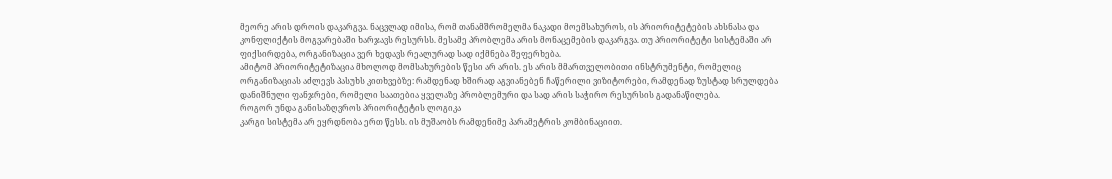მეორე არის დროის დაკარგვა. ნაცვლად იმისა, რომ თანამშრომელმა ნაკადი მოემსახუროს, ის პრიორიტეტების ახსნასა და კონფლიქტის მოგვარებაში ხარჯავს რესურსს. მესამე პრობლემა არის მონაცემების დაკარგვა. თუ პრიორიტეტი სისტემაში არ ფიქსირდება, ორგანიზაცია ვერ ხედავს რეალურად სად იქმნება შეფერხება.
ამიტომ პრიორიტეტიზაცია მხოლოდ მომსახურების წესი არ არის. ეს არის მმართველობითი ინსტრუმენტი, რომელიც ორგანიზაციას აძლევს პასუხს კითხვებზე: რამდენად ხშირად აგვიანებენ ჩაწერილი ვიზიტორები, რამდენად ზუსტად სრულდება დანიშნული ფანჯრები, რომელი საათებია ყველაზე პრობლემური და სად არის საჭირო რესურსის გადანაწილება.
როგორ უნდა განისაზღვროს პრიორიტეტის ლოგიკა
კარგი სისტემა არ ეყრდნობა ერთ წესს. ის მუშაობს რამდენიმე პარამეტრის კომბინაციით.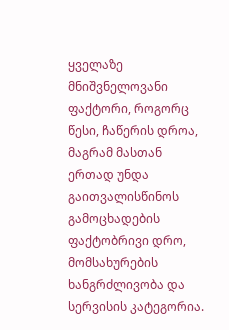ყველაზე მნიშვნელოვანი ფაქტორი, როგორც წესი, ჩაწერის დროა, მაგრამ მასთან ერთად უნდა გაითვალისწინოს გამოცხადების ფაქტობრივი დრო, მომსახურების ხანგრძლივობა და სერვისის კატეგორია.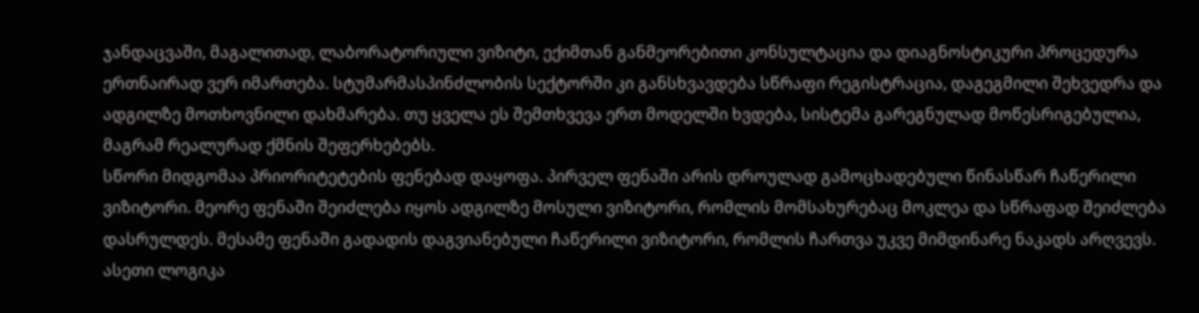ჯანდაცვაში, მაგალითად, ლაბორატორიული ვიზიტი, ექიმთან განმეორებითი კონსულტაცია და დიაგნოსტიკური პროცედურა ერთნაირად ვერ იმართება. სტუმარმასპინძლობის სექტორში კი განსხვავდება სწრაფი რეგისტრაცია, დაგეგმილი შეხვედრა და ადგილზე მოთხოვნილი დახმარება. თუ ყველა ეს შემთხვევა ერთ მოდელში ხვდება, სისტემა გარეგნულად მოწესრიგებულია, მაგრამ რეალურად ქმნის შეფერხებებს.
სწორი მიდგომაა პრიორიტეტების ფენებად დაყოფა. პირველ ფენაში არის დროულად გამოცხადებული წინასწარ ჩაწერილი ვიზიტორი. მეორე ფენაში შეიძლება იყოს ადგილზე მოსული ვიზიტორი, რომლის მომსახურებაც მოკლეა და სწრაფად შეიძლება დასრულდეს. მესამე ფენაში გადადის დაგვიანებული ჩაწერილი ვიზიტორი, რომლის ჩართვა უკვე მიმდინარე ნაკადს არღვევს. ასეთი ლოგიკა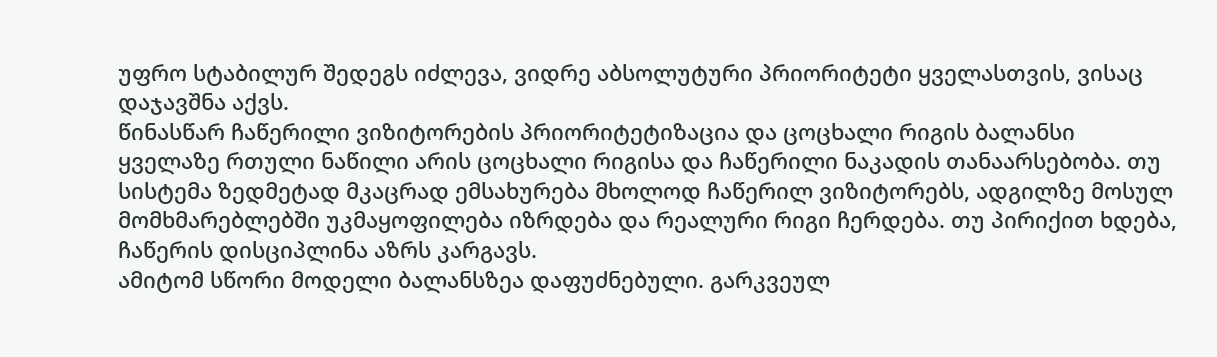უფრო სტაბილურ შედეგს იძლევა, ვიდრე აბსოლუტური პრიორიტეტი ყველასთვის, ვისაც დაჯავშნა აქვს.
წინასწარ ჩაწერილი ვიზიტორების პრიორიტეტიზაცია და ცოცხალი რიგის ბალანსი
ყველაზე რთული ნაწილი არის ცოცხალი რიგისა და ჩაწერილი ნაკადის თანაარსებობა. თუ სისტემა ზედმეტად მკაცრად ემსახურება მხოლოდ ჩაწერილ ვიზიტორებს, ადგილზე მოსულ მომხმარებლებში უკმაყოფილება იზრდება და რეალური რიგი ჩერდება. თუ პირიქით ხდება, ჩაწერის დისციპლინა აზრს კარგავს.
ამიტომ სწორი მოდელი ბალანსზეა დაფუძნებული. გარკვეულ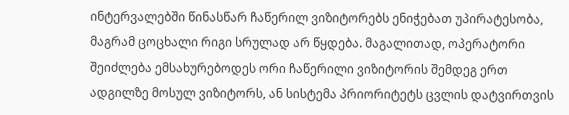ინტერვალებში წინასწარ ჩაწერილ ვიზიტორებს ენიჭებათ უპირატესობა, მაგრამ ცოცხალი რიგი სრულად არ წყდება. მაგალითად, ოპერატორი შეიძლება ემსახურებოდეს ორი ჩაწერილი ვიზიტორის შემდეგ ერთ ადგილზე მოსულ ვიზიტორს, ან სისტემა პრიორიტეტს ცვლის დატვირთვის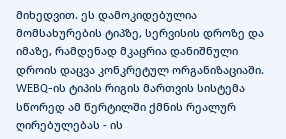მიხედვით. ეს დამოკიდებულია მომსახურების ტიპზე, სერვისის დროზე და იმაზე, რამდენად მკაცრია დანიშნული დროის დაცვა კონკრეტულ ორგანიზაციაში.
WEBQ-ის ტიპის რიგის მართვის სისტემა სწორედ ამ წერტილში ქმნის რეალურ ღირებულებას - ის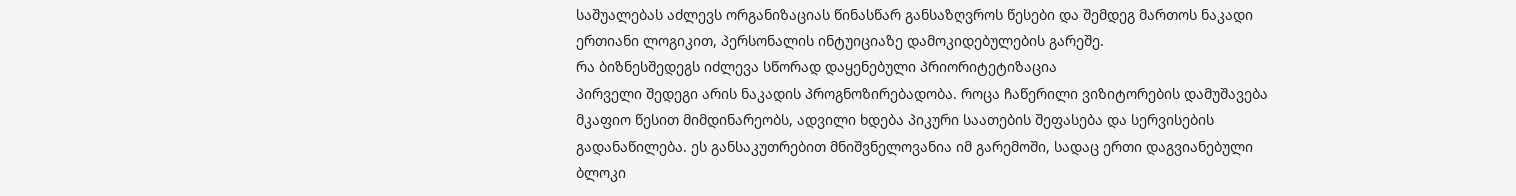საშუალებას აძლევს ორგანიზაციას წინასწარ განსაზღვროს წესები და შემდეგ მართოს ნაკადი ერთიანი ლოგიკით, პერსონალის ინტუიციაზე დამოკიდებულების გარეშე.
რა ბიზნესშედეგს იძლევა სწორად დაყენებული პრიორიტეტიზაცია
პირველი შედეგი არის ნაკადის პროგნოზირებადობა. როცა ჩაწერილი ვიზიტორების დამუშავება მკაფიო წესით მიმდინარეობს, ადვილი ხდება პიკური საათების შეფასება და სერვისების გადანაწილება. ეს განსაკუთრებით მნიშვნელოვანია იმ გარემოში, სადაც ერთი დაგვიანებული ბლოკი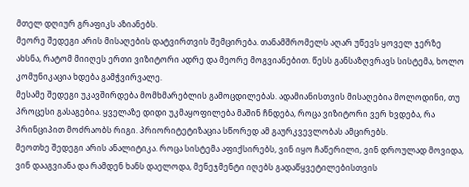მთელ დღიურ გრაფიკს აზიანებს.
მეორე შედეგი არის მისაღების დატვირთვის შემცირება. თანამშრომელს აღარ უწევს ყოველ ჯერზე ახსნა, რატომ მიიღეს ერთი ვიზიტორი ადრე და მეორე მოგვიანებით. წესს განსაზღვრავს სისტემა, ხოლო კომუნიკაცია ხდება გამჭვირვალე.
მესამე შედეგი უკავშირდება მომხმარებლის გამოცდილებას. ადამიანისთვის მისაღებია მოლოდინი, თუ პროცესი გასაგებია. ყველაზე დიდი უკმაყოფილება მაშინ ჩნდება, როცა ვიზიტორი ვერ ხვდება, რა პრინციპით მოძრაობს რიგი. პრიორიტეტიზაცია სწორედ ამ გაურკვევლობას ამცირებს.
მეოთხე შედეგი არის ანალიტიკა. როცა სისტემა აფიქსირებს, ვინ იყო ჩაწერილი, ვინ დროულად მოვიდა, ვინ დააგვიანა და რამდენ ხანს დაელოდა, მენეჯმენტი იღებს გადაწყვეტილებისთვის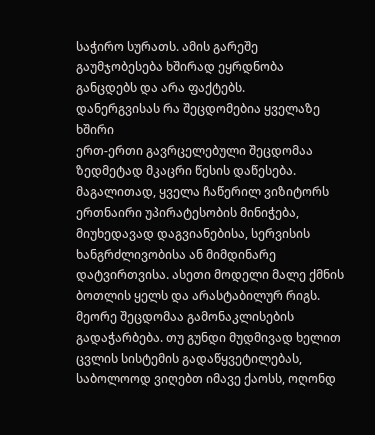საჭირო სურათს. ამის გარეშე გაუმჯობესება ხშირად ეყრდნობა განცდებს და არა ფაქტებს.
დანერგვისას რა შეცდომებია ყველაზე ხშირი
ერთ-ერთი გავრცელებული შეცდომაა ზედმეტად მკაცრი წესის დაწესება. მაგალითად, ყველა ჩაწერილ ვიზიტორს ერთნაირი უპირატესობის მინიჭება, მიუხედავად დაგვიანებისა, სერვისის ხანგრძლივობისა ან მიმდინარე დატვირთვისა. ასეთი მოდელი მალე ქმნის ბოთლის ყელს და არასტაბილურ რიგს.
მეორე შეცდომაა გამონაკლისების გადაჭარბება. თუ გუნდი მუდმივად ხელით ცვლის სისტემის გადაწყვეტილებას, საბოლოოდ ვიღებთ იმავე ქაოსს, ოღონდ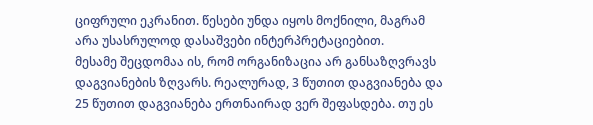ციფრული ეკრანით. წესები უნდა იყოს მოქნილი, მაგრამ არა უსასრულოდ დასაშვები ინტერპრეტაციებით.
მესამე შეცდომაა ის, რომ ორგანიზაცია არ განსაზღვრავს დაგვიანების ზღვარს. რეალურად, 3 წუთით დაგვიანება და 25 წუთით დაგვიანება ერთნაირად ვერ შეფასდება. თუ ეს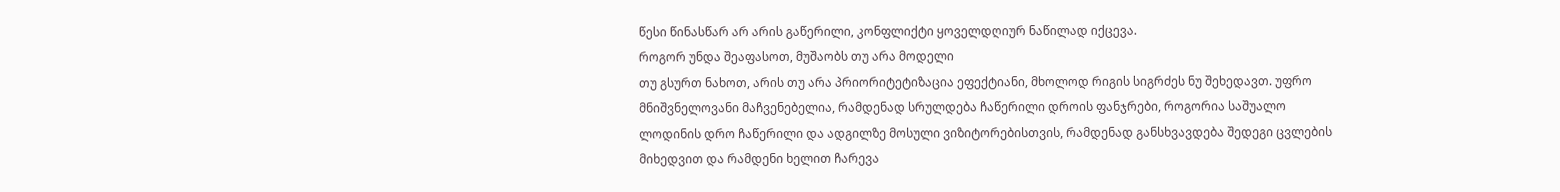წესი წინასწარ არ არის გაწერილი, კონფლიქტი ყოველდღიურ ნაწილად იქცევა.
როგორ უნდა შეაფასოთ, მუშაობს თუ არა მოდელი
თუ გსურთ ნახოთ, არის თუ არა პრიორიტეტიზაცია ეფექტიანი, მხოლოდ რიგის სიგრძეს ნუ შეხედავთ. უფრო მნიშვნელოვანი მაჩვენებელია, რამდენად სრულდება ჩაწერილი დროის ფანჯრები, როგორია საშუალო ლოდინის დრო ჩაწერილი და ადგილზე მოსული ვიზიტორებისთვის, რამდენად განსხვავდება შედეგი ცვლების მიხედვით და რამდენი ხელით ჩარევა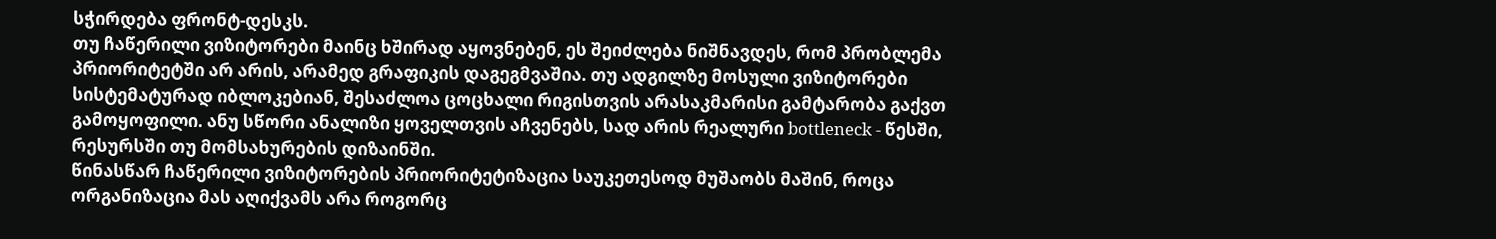სჭირდება ფრონტ-დესკს.
თუ ჩაწერილი ვიზიტორები მაინც ხშირად აყოვნებენ, ეს შეიძლება ნიშნავდეს, რომ პრობლემა პრიორიტეტში არ არის, არამედ გრაფიკის დაგეგმვაშია. თუ ადგილზე მოსული ვიზიტორები სისტემატურად იბლოკებიან, შესაძლოა ცოცხალი რიგისთვის არასაკმარისი გამტარობა გაქვთ გამოყოფილი. ანუ სწორი ანალიზი ყოველთვის აჩვენებს, სად არის რეალური bottleneck - წესში, რესურსში თუ მომსახურების დიზაინში.
წინასწარ ჩაწერილი ვიზიტორების პრიორიტეტიზაცია საუკეთესოდ მუშაობს მაშინ, როცა ორგანიზაცია მას აღიქვამს არა როგორც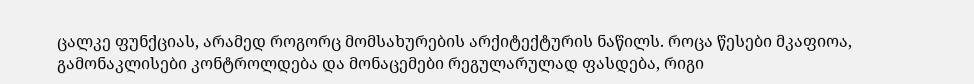ცალკე ფუნქციას, არამედ როგორც მომსახურების არქიტექტურის ნაწილს. როცა წესები მკაფიოა, გამონაკლისები კონტროლდება და მონაცემები რეგულარულად ფასდება, რიგი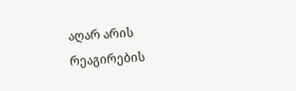აღარ არის რეაგირების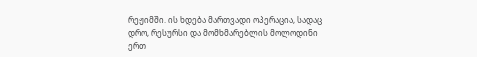რეჟიმში. ის ხდება მართვადი ოპერაცია, სადაც დრო, რესურსი და მომხმარებლის მოლოდინი ერთ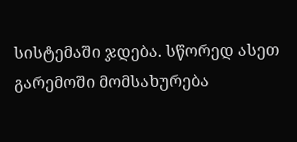სისტემაში ჯდება. სწორედ ასეთ გარემოში მომსახურება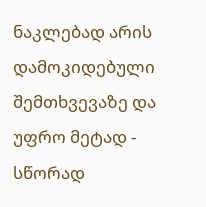ნაკლებად არის დამოკიდებული შემთხვევაზე და უფრო მეტად - სწორად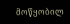მოწყობილ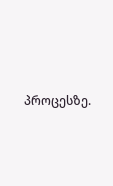პროცესზე.